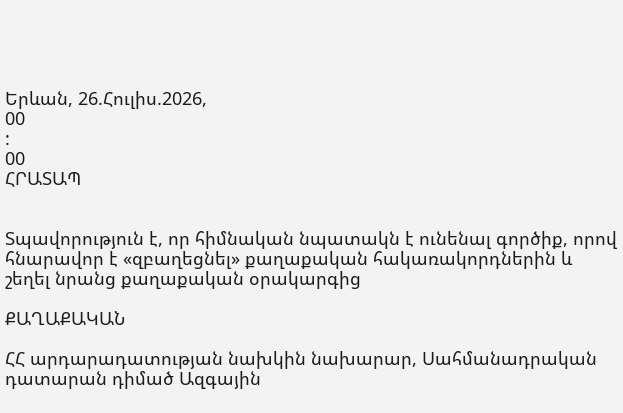Երևան, 26.Հուլիս.2026,
00
:
00
ՀՐԱՏԱՊ


Տպավորություն է, որ հիմնական նպատակն է ունենալ գործիք, որով հնարավոր է «զբաղեցնել» քաղաքական հակառակորդներին և շեղել նրանց քաղաքական օրակարգից

ՔԱՂԱՔԱԿԱՆ

ՀՀ արդարադատության նախկին նախարար, Սահմանադրական դատարան դիմած Ազգային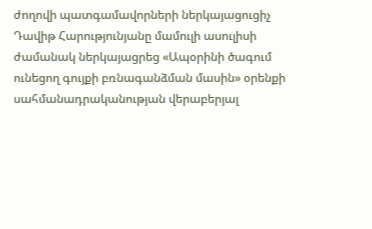ժողովի պատգամավորների ներկայացուցիչ Դավիթ Հարությունյանը մամուլի ասուլիսի ժամանակ ներկայացրեց «Ապօրինի ծագում ունեցող գույքի բռնագանձման մասին» օրենքի սահմանադրականության վերաբերյալ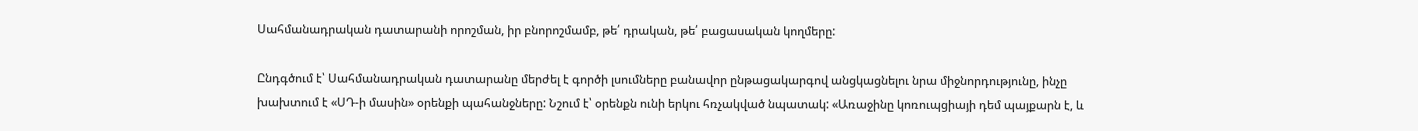Սահմանադրական դատարանի որոշման, իր բնորոշմամբ, թե՛ դրական, թե՛ բացասական կողմերը:

Ընդգծում է՝ Սահմանադրական դատարանը մերժել է գործի լսումները բանավոր ընթացակարգով անցկացնելու նրա միջնորդությունը, ինչը խախտում է «ՍԴ-ի մասին» օրենքի պահանջները: Նշում է՝ օրենքն ունի երկու հռչակված նպատակ: «Առաջինը կոռուպցիայի դեմ պայքարն է, և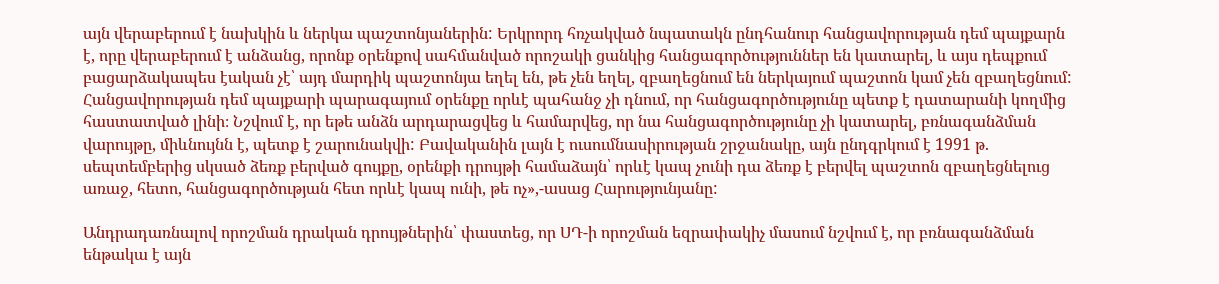այն վերաբերում է նախկին և ներկա պաշտոնյաներին: Երկրորդ հռչակված նպատակն ընդհանուր հանցավորության դեմ պայքարն է, որը վերաբերում է անձանց, որոնք օրենքով սահմանված որոշակի ցանկից հանցագործություններ են կատարել, և այս դեպքում բացարձակապես էական չէ՝ այդ մարդիկ պաշտոնյա եղել են, թե չեն եղել, զբաղեցնում են ներկայում պաշտոն կամ չեն զբաղեցնում: Հանցավորության դեմ պայքարի պարագայում օրենքը որևէ պահանջ չի դնում, որ հանցագործությունը պետք է դատարանի կողմից հաստատված լինի։ Նշվում է, որ եթե անձն արդարացվեց և համարվեց, որ նա հանցագործությունը չի կատարել, բռնագանձման վարույթը, միևնույնն է, պետք է շարունակվի: Բավականին լայն է ուսումնասիրության շրջանակը, այն ընդգրկում է 1991 թ. սեպտեմբերից սկսած ձեռք բերված գույքը, օրենքի դրույթի համաձայն՝ որևէ կապ չունի դա ձեռք է բերվել պաշտոն զբաղեցնելուց առաջ, հետո, հանցագործության հետ որևէ կապ ունի, թե ոչ»,-ասաց Հարությունյանը:

Անդրադառնալով որոշման դրական դրույթներին՝ փաստեց, որ ՍԴ-ի որոշման եզրափակիչ մասում նշվում է, որ բռնագանձման ենթակա է այն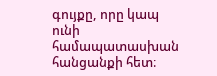գույքը, որը կապ ունի համապատասխան հանցանքի հետ։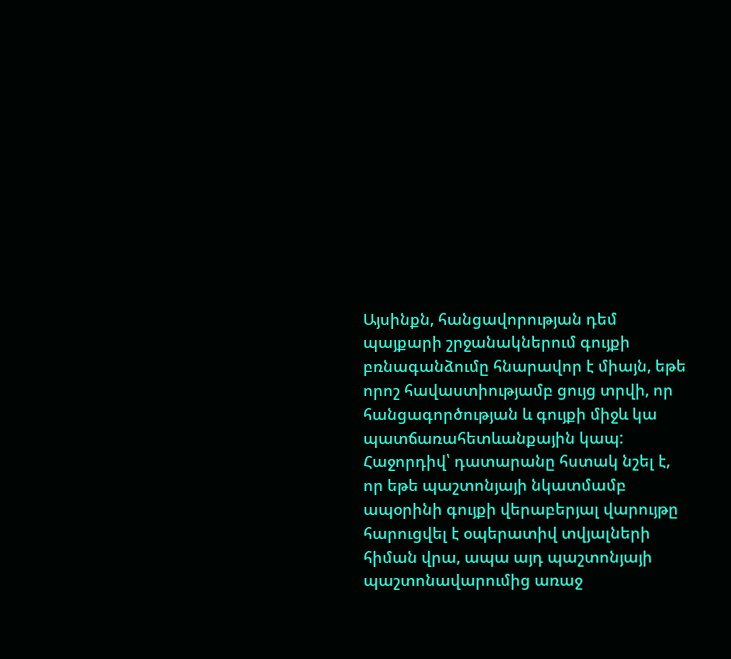Այսինքն, հանցավորության դեմ պայքարի շրջանակներում գույքի բռնագանձումը հնարավոր է միայն, եթե որոշ հավաստիությամբ ցույց տրվի, որ հանցագործության և գույքի միջև կա պատճառահետևանքային կապ: Հաջորդիվ՝ դատարանը հստակ նշել է, որ եթե պաշտոնյայի նկատմամբ ապօրինի գույքի վերաբերյալ վարույթը հարուցվել է օպերատիվ տվյալների հիման վրա, ապա այդ պաշտոնյայի պաշտոնավարումից առաջ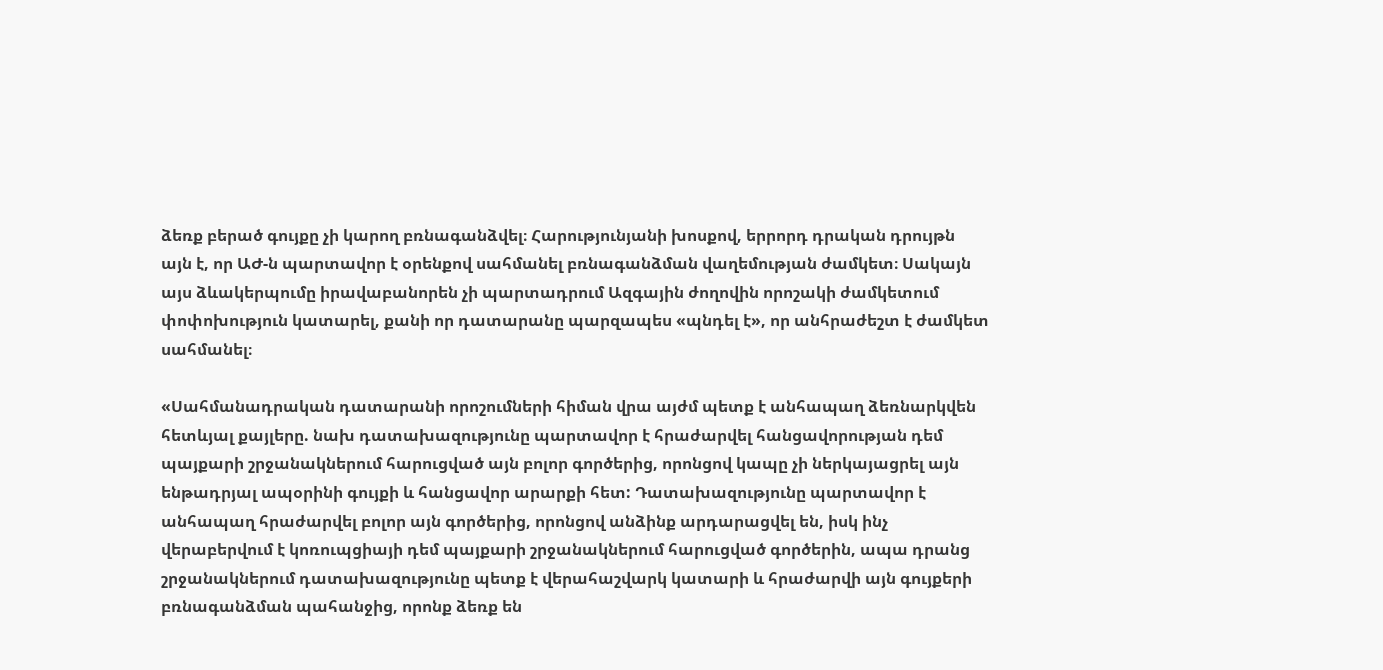ձեռք բերած գույքը չի կարող բռնագանձվել։ Հարությունյանի խոսքով, երրորդ դրական դրույթն այն է, որ ԱԺ-ն պարտավոր է օրենքով սահմանել բռնագանձման վաղեմության ժամկետ։ Սակայն այս ձևակերպումը իրավաբանորեն չի պարտադրում Ազգային ժողովին որոշակի ժամկետում փոփոխություն կատարել, քանի որ դատարանը պարզապես «պնդել է», որ անհրաժեշտ է ժամկետ սահմանել։

«Սահմանադրական դատարանի որոշումների հիման վրա այժմ պետք է անհապաղ ձեռնարկվեն հետևյալ քայլերը. նախ դատախազությունը պարտավոր է հրաժարվել հանցավորության դեմ պայքարի շրջանակներում հարուցված այն բոլոր գործերից, որոնցով կապը չի ներկայացրել այն ենթադրյալ ապօրինի գույքի և հանցավոր արարքի հետ: Դատախազությունը պարտավոր է անհապաղ հրաժարվել բոլոր այն գործերից, որոնցով անձինք արդարացվել են, իսկ ինչ վերաբերվում է կոռուպցիայի դեմ պայքարի շրջանակներում հարուցված գործերին, ապա դրանց շրջանակներում դատախազությունը պետք է վերահաշվարկ կատարի և հրաժարվի այն գույքերի բռնագանձման պահանջից, որոնք ձեռք են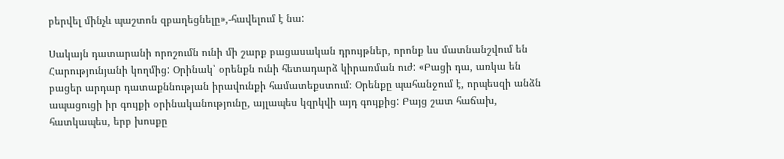բերվել մինչև պաշտոն զբաղեցնելը»,-հավելում է նա:

Սակայն դատարանի որոշումն ունի մի շարք բացասական դրույթներ, որոնք ևս մատնանշվում են Հարությունյանի կողմից: Օրինակ՝ օրենքն ունի հետադարձ կիրառման ուժ: «Բացի դա, առկա են բացեր արդար դատաքննության իրավունքի համատեքստում։ Օրենքը պահանջում է, որպեսզի անձն ապացուցի իր գույքի օրինականությունը, այլապես կզրկվի այդ գույքից: Բայց շատ հաճախ, հատկապես, երբ խոսքը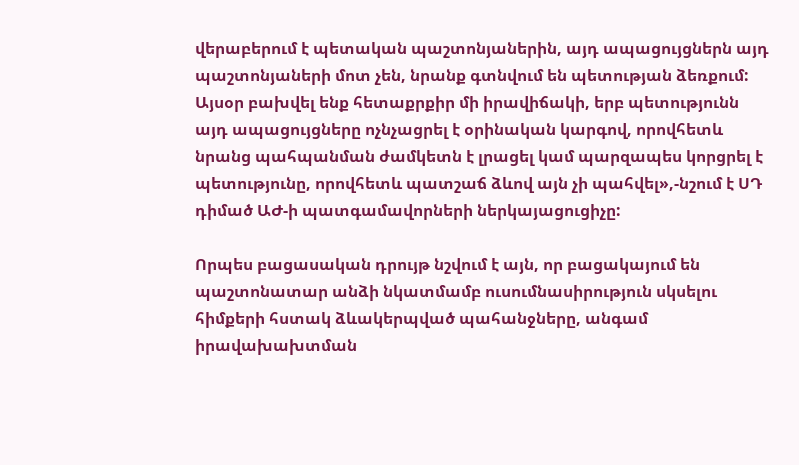վերաբերում է պետական պաշտոնյաներին, այդ ապացույցներն այդ պաշտոնյաների մոտ չեն, նրանք գտնվում են պետության ձեռքում: Այսօր բախվել ենք հետաքրքիր մի իրավիճակի, երբ պետությունն այդ ապացույցները ոչնչացրել է օրինական կարգով, որովհետև նրանց պահպանման ժամկետն է լրացել կամ պարզապես կորցրել է պետությունը, որովհետև պատշաճ ձևով այն չի պահվել»,-նշում է ՍԴ դիմած ԱԺ-ի պատգամավորների ներկայացուցիչը:

Որպես բացասական դրույթ նշվում է այն, որ բացակայում են պաշտոնատար անձի նկատմամբ ուսումնասիրություն սկսելու հիմքերի հստակ ձևակերպված պահանջները, անգամ իրավախախտման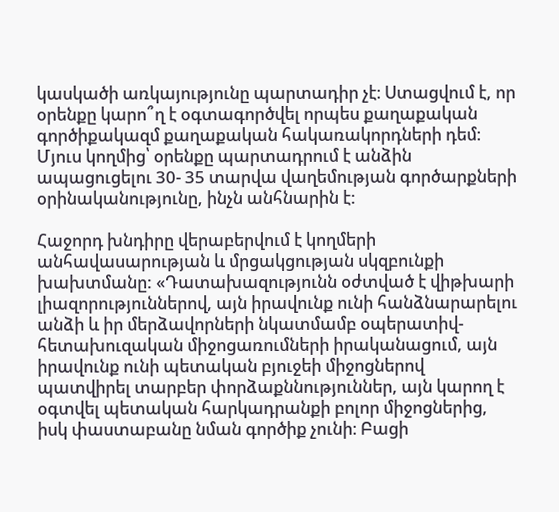կասկածի առկայությունը պարտադիր չէ։ Ստացվում է, որ օրենքը կարո՞ղ է օգտագործվել որպես քաղաքական գործիքակազմ քաղաքական հակառակորդների դեմ։ Մյուս կողմից՝ օրենքը պարտադրում է անձին ապացուցելու 30- 35 տարվա վաղեմության գործարքների օրինականությունը, ինչն անհնարին է:

Հաջորդ խնդիրը վերաբերվում է կողմերի անհավասարության և մրցակցության սկզբունքի խախտմանը: «Դատախազությունն օժտված է վիթխարի լիազորություններով, այն իրավունք ունի հանձնարարելու անձի և իր մերձավորների նկատմամբ օպերատիվ-հետախուզական միջոցառումների իրականացում, այն իրավունք ունի պետական բյուջեի միջոցներով պատվիրել տարբեր փորձաքննություններ, այն կարող է օգտվել պետական հարկադրանքի բոլոր միջոցներից, իսկ փաստաբանը նման գործիք չունի։ Բացի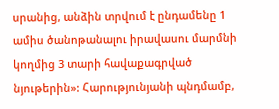սրանից, անձին տրվում է ընդամենը 1 ամիս ծանոթանալու իրավասու մարմնի կողմից 3 տարի հավաքագրված նյութերին»: Հարությունյանի պնդմամբ,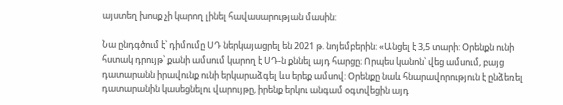այստեղ խոսք չի կարող լինել հավասարության մասին:

Նա ընդգծում է՝ դիմումը ՍԴ ներկայացրել են 2021 թ. նոյեմբերին: «Անցել է 3,5 տարի: Օրենքն ունի հստակ դրույթ՝ քանի ամսում կարող է ՍԴ-ն քննել այդ հարցը։ Որպես կանոն՝ վեց ամսում, բայց դատարանն իրավունք ունի երկարաձգել ևս երեք ամսով: Օրենքը նաև հնարավորություն է ընձեռել դատարանին կասեցնելու վարույթը, իրենք երկու անգամ օգտվեցին այդ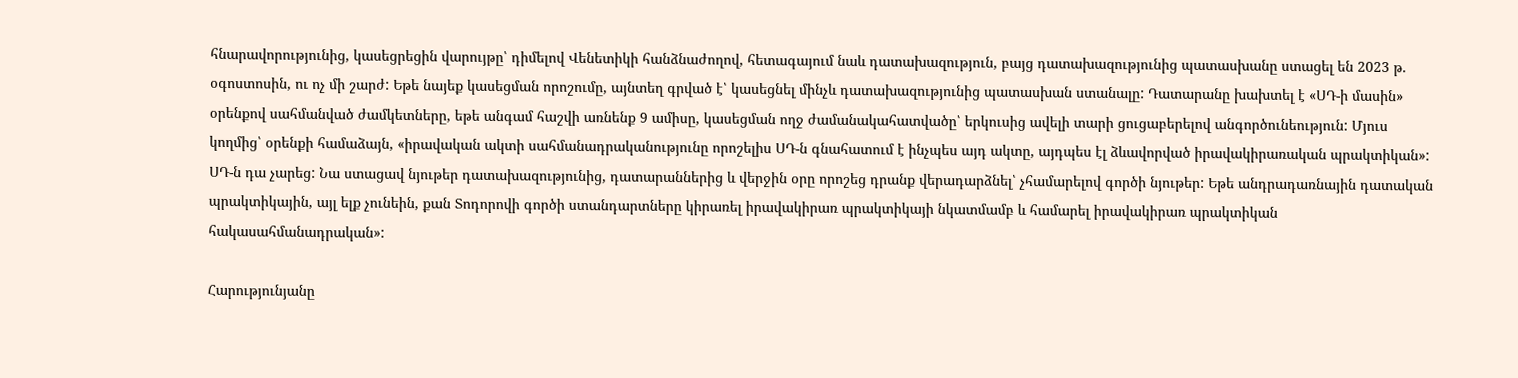հնարավորությունից, կասեցրեցին վարույթը՝ դիմելով Վենետիկի հանձնաժողով, հետագայում նաև դատախազություն, բայց դատախազությունից պատասխանը ստացել են 2023 թ. օգոստոսին, ու ոչ մի շարժ: Եթե նայեք կասեցման որոշումը, այնտեղ գրված է՝ կասեցնել մինչև դատախազությունից պատասխան ստանալը: Դատարանը խախտել է «ՍԴ-ի մասին» օրենքով սահմանված ժամկետները, եթե անգամ հաշվի առնենք 9 ամիսը, կասեցման ողջ ժամանակահատվածը՝ երկուսից ավելի տարի ցուցաբերելով անգործունեություն: Մյուս կողմից՝ օրենքի համաձայն, «իրավական ակտի սահմանադրականությունը որոշելիս ՍԴ-ն գնահատում է ինչպես այդ ակտը, այդպես էլ ձևավորված իրավակիրառական պրակտիկան»: ՍԴ-ն դա չարեց: Նա ստացավ նյութեր դատախազությունից, դատարաններից և վերջին օրը որոշեց դրանք վերադարձնել՝ չհամարելով գործի նյութեր: Եթե անդրադառնային դատական պրակտիկային, այլ ելք չունեին, քան Տոդորովի գործի ստանդարտները կիրառել իրավակիրառ պրակտիկայի նկատմամբ և համարել իրավակիրառ պրակտիկան հակասահմանադրական»:

Հարությունյանը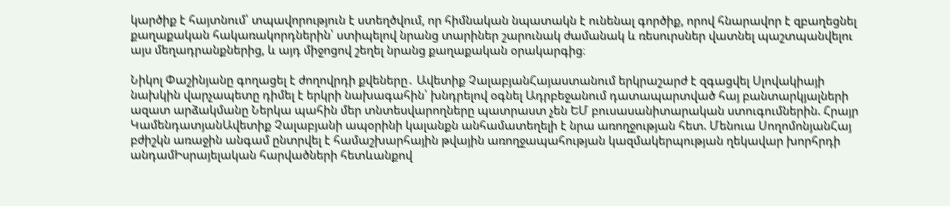կարծիք է հայտնում՝ տպավորություն է ստեղծվում, որ հիմնական նպատակն է ունենալ գործիք, որով հնարավոր է զբաղեցնել քաղաքական հակառակորդներին՝ ստիպելով նրանց տարիներ շարունակ ժամանակ և ռեսուրսներ վատնել պաշտպանվելու այս մեղադրանքներից, և այդ միջոցով շեղել նրանց քաղաքական օրակարգից։

Նիկոլ Փաշինյանը գողացել է ժողովրդի քվեները․ Ավետիք ՉալաբյանՀայաստանում երկրաշարժ է զգացվել Սլովակիայի նախկին վարչապետը դիմել է երկրի նախագահին՝ խնդրելով օգնել Ադրբեջանում դատապարտված հայ բանտարկյալների ազատ արձակմանը Ներկա պահին մեր տնտեսվարողները պատրաստ չեն ԵՄ բուսասանիտարական ստուգումներին. Հրայր ԿամենդատյանԱվետիք Չալաբյանի ապօրինի կալանքն անհամատեղելի է նրա առողջության հետ. Մենուա ՍողոմոնյանՀայ բժիշկն առաջին անգամ ընտրվել է համաշխարհային թվային առողջապահության կազմակերպության ղեկավար խորհրդի անդամԻսրայելական հարվածների հետևանքով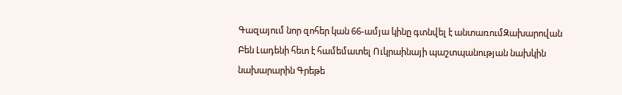Գազայում նոր զոհեր կան 66-ամյա կինը գտնվել է անտառումԶախարովան Բեն Լադենի հետ է համեմատել Ուկրաինայի պաշտպանության նախկին նախարարին Գրեթե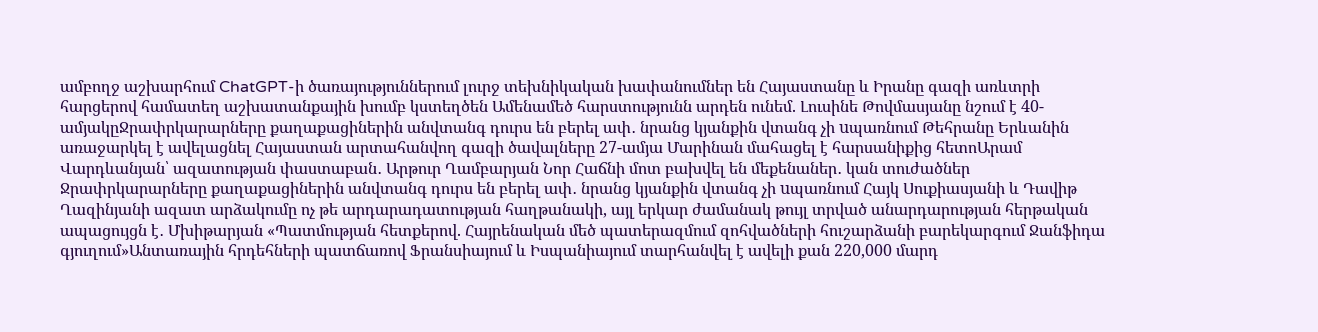ամբողջ աշխարհում ChatGPT-ի ծառայություններում լուրջ տեխնիկական խափանումներ են Հայաստանը և Իրանը գազի առևտրի հարցերով համատեղ աշխատանքային խումբ կստեղծեն Ամենամեծ հարստությունն արդեն ունեմ. Լուսինե Թովմասյանը նշում է 40-ամյակըՋրափրկարարները քաղաքացիներին անվտանգ դուրս են բերել ափ․ նրանց կյանքին վտանգ չի uպառնում Թեհրանը Երևանին առաջարկել է ավելացնել Հայաստան արտահանվող գազի ծավալները 27-ամյա Մարինան մահացել է հարսանիքից հետոԱրամ Վարդևանյան՝ ազատության փաստաբան․ Արթուր Ղամբարյան Նոր Հաճնի մոտ բախվել են մեքենաներ․ կան տուժածներ Ջրափրկարարները քաղաքացիներին անվտանգ դուրս են բերել ափ․ նրանց կյանքին վտանգ չի uպառնում Հայկ Սուքիասյանի և Դավիթ Ղազինյանի ազատ արձակումը ոչ թե արդարադատության հաղթանակի, այլ երկար ժամանակ թույլ տրված անարդարության հերթական ապացույցն է․ Մխիթարյան «Պատմության հետքերով. Հայրենական մեծ պատերազմում զոհվածների հուշարձանի բարեկարգում Ջանֆիդա գյուղում»Անտառային հրդեհների պատճառով Ֆրանսիայում և Իսպանիայում տարհանվել է ավելի քան 220,000 մարդ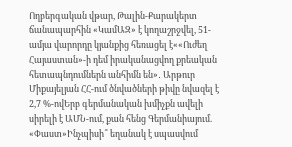Ողբերգական վթար, Թալին-Քարակերտ ճանապարհին «ԿամԱԶ» է կողաշրջվել, 51-ամյա վարորդը կյանքից հեռացել է««Ուժեղ Հայաստան»-ի դեմ իրականացվող քրեական հետապնդումներն անհիմն են»․ Արթուր Միքայելյան ՀՀ-ում ծնվածների թիվը նվազել է 2,7 %-ովԵրբ գերմանական խմիչքն ավելի սիրելի է ԱՄՆ-ում, քան հենց Գերմանիայում. «Փաստ»Ինչպիսի՞ եղանակ է սպասվում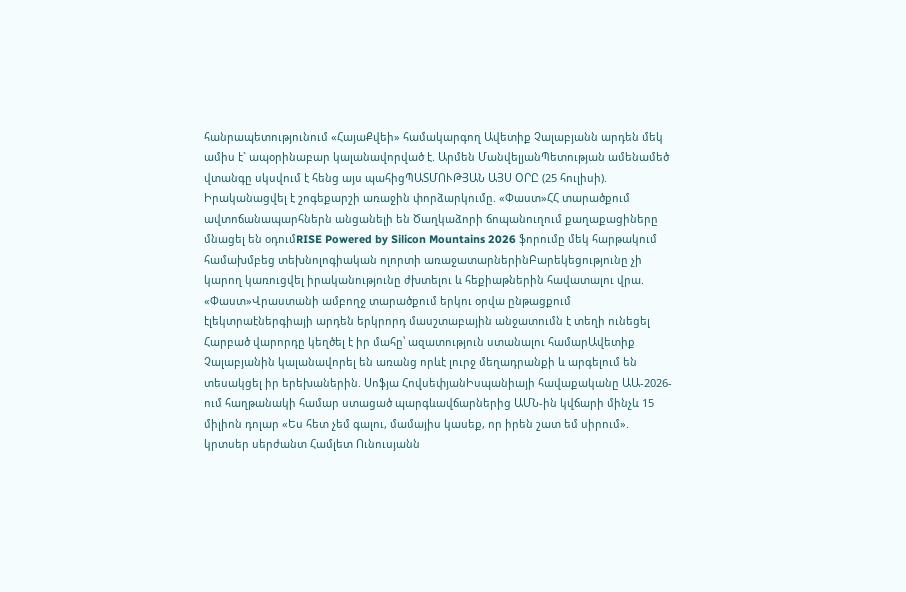հանրապետությունում «ՀայաՔվեի» համակարգող Ավետիք Չալաբյանն արդեն մեկ ամիս է` ապօրինաբար կալանավորված է. Արմեն ՄանվելյանՊետության ամենամեծ վտանգը սկսվում է հենց այս պահիցՊԱՏՄՈՒԹՅԱՆ ԱՅՍ ՕՐԸ (25 հուլիսի). Իրականացվել է շոգեքարշի առաջին փորձարկումը. «Փաստ»ՀՀ տարածքում ավտոճանապարհներն անցանելի են Ծաղկաձորի ճոպանուղում քաղաքացիները մնացել են օդումRISE Powered by Silicon Mountains 2026 ֆորումը մեկ հարթակում համախմբեց տեխնոլոգիական ոլորտի առաջատարներինԲարեկեցությունը չի կարող կառուցվել իրականությունը ժխտելու և հեքիաթներին հավատալու վրա. «Փաստ»Վրաստանի ամբողջ տարածքում երկու օրվա ընթացքում էլեկտրաէներգիայի արդեն երկրորդ մասշտաբային անջատումն է տեղի ունեցել Հարբած վարորդը կեղծել է իր մահը՝ ազատություն ստանալու համարԱվետիք Չալաբյանին կալանավորել են առանց որևէ լուրջ մեղադրանքի և արգելում են տեսակցել իր երեխաներին. Սոֆյա ՀովսեփյանԻսպանիայի հավաքականը ԱԱ-2026-ում հաղթանակի համար ստացած պարգևավճարներից ԱՄՆ-ին կվճարի մինչև 15 միլիոն դոլար «Ես հետ չեմ գալու, մամայիս կասեք, որ իրեն շատ եմ սիրում». կրտսեր սերժանտ Համլետ Ունուսյանն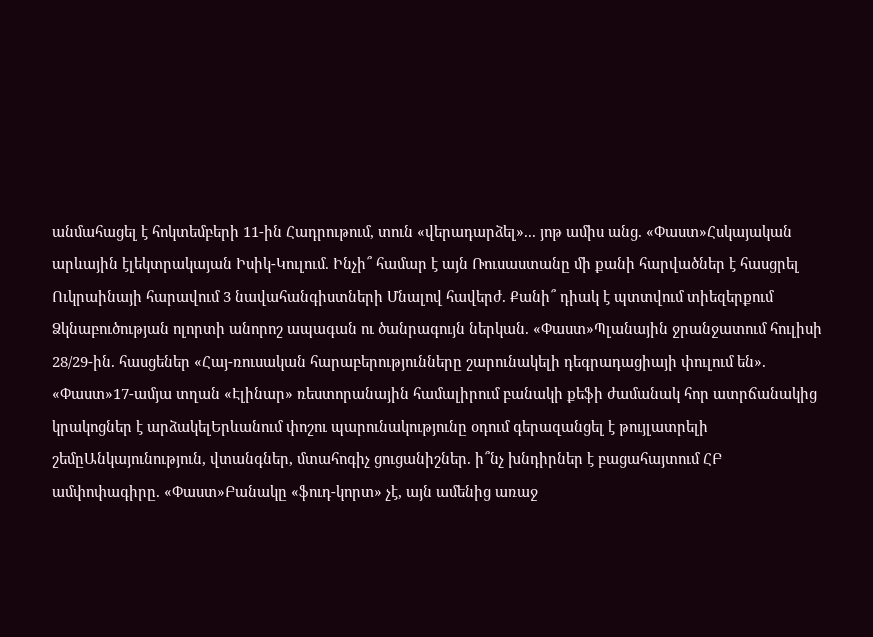անմահացել է հոկտեմբերի 11-ին Հադրութում, տուն «վերադարձել»... յոթ ամիս անց. «Փաստ»Հսկայական արևային էլեկտրակայան Իսիկ-Կուլում. Ինչի՞ համար է այն Ռուսաստանը մի քանի հարվածներ է հասցրել Ուկրաինայի հարավում 3 նավահանգիստների Մնալով հավերժ. Քանի՞ դիակ է պտտվում տիեզերքում Ձկնաբուծության ոլորտի անորոշ ապագան ու ծանրագույն ներկան. «Փաստ»Պլանային ջրանջատում հուլիսի 28/29-ին. հասցեներ «Հայ-ռուսական հարաբերությունները շարունակելի դեգրադացիայի փուլում են». «Փաստ»17-ամյա տղան «Էլինար» ռեստորանային համալիրում բանակի քեֆի ժամանակ հոր ատրճանակից կրակոցներ է արձակելԵրևանում փոշու պարունակությունը օդում գերազանցել է թույլատրելի շեմըԱնկայունություն, վտանգներ, մտահոգիչ ցուցանիշներ. ի՞նչ խնդիրներ է բացահայտում ՀԲ ամփոփագիրը. «Փաստ»Բանակը «ֆուդ-կորտ» չէ, այն ամենից առաջ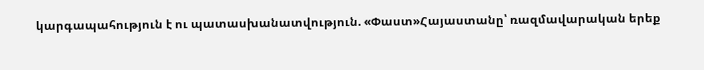կարգապահություն է ու պատասխանատվություն. «Փաստ»Հայաստանը՝ ռազմավարական երեք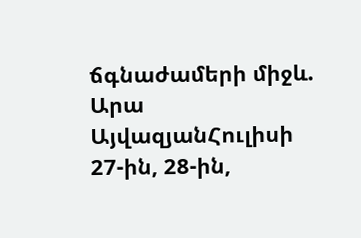ճգնաժամերի միջև. Արա ԱյվազյանՀուլիսի 27-ին, 28-ին,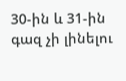30-ին և 31-ին գազ չի լինելու